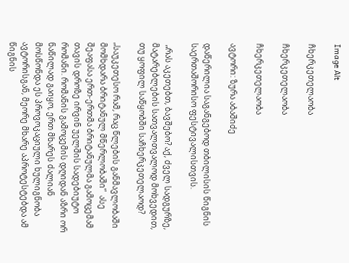Image Alt

ჩხერკეთელაობა

ჩხერკეთელაობა

ჩხერკეთელაობა

ავტორი: ზურა აბაშიძე

დაწერილია საგანგებოდ თბილისის წიგნის საერთაშორისო ფესტივალისთვის.

 „რას აკეთებთ, ბავშებო? აქ, ძველ სადგურზე, მატარებლების სათვალთვალოდ მოხვედით, თუ ყოფილ საწყობში საჩხერკეთელაოდ?

„საუკეთესო რამ, რაც წლების განმავლობაში მომხდარა ბრიტანულ მწერლობაში“  ასე შეაფასა ერთ-ერთმა ბრიტანულმა გამოცემამ თავის დროზე ირვინ უელშის სადებიუტო რომანი. რომანის გამოცემის დღიდან აზრი ორ ნაწილად გაიყო, ერთ მხარეს ძალიან მოსწონდა ეს პროვოკაციული ხულიგნობა ავტორისგან, მეორე მხარე აპროტესტებდა ამ წიგნის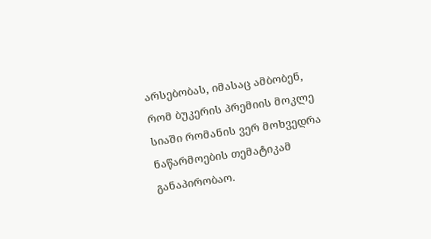არსებობას, იმასაც ამბობენ, რომ ბუკერის პრემიის მოკლე სიაში რომანის ვერ მოხვედრა ნაწარმოების თემატიკამ განაპირობაო.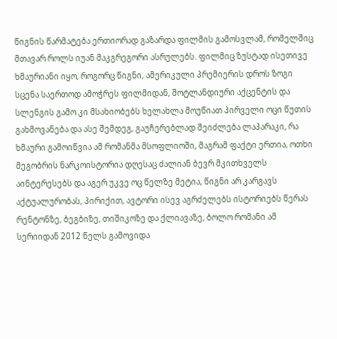წიგნის წარმატება ერთიორად გაზარდა ფილმის გამოსვლამ, რომელშიც მთავარ როლს იუან მაკგრეგორი ასრულებს. ფილმიც ზუსტად ისეთივე ხმაურიანი იყო, როგორც წიგნი, ამერიკული პრემიერის დროს ზოგი სცენა საერთოდ ამოჭრეს ფილმიდან, შოტლანდიური აქცენტის და სლენგის გამო კი მსახიობებს ხელახლა მოუწიათ პირველი ოცი წუთის გახმოვანება და ასე შემდეგ, გაუჩერებლად შეიძლება ლაპარაკი, რა ხმაური გამოიწვია ამ რომანმა მსოფლიოში, მაგრამ ფაქტი ერთია, ოთხი მეგობრის ნარკოისტორია დღესაც ძალიან ბევრ მკითხველს აინტერესებს და აგერ უკვე ოც წელზე მეტია, წიგნი არ კარგავს აქტუალურობას, პირიქით, ავტორი ისევ აგრძელებს ისტორიებს წერას რენტონზე, ბეგბიზე, თიშიკოზე და ქლიავაზე, ბოლო რომანი ამ სერიიდან 2012 წელს გამოვიდა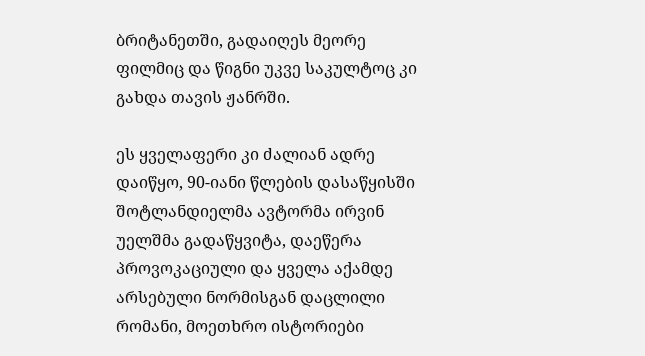ბრიტანეთში, გადაიღეს მეორე ფილმიც და წიგნი უკვე საკულტოც კი გახდა თავის ჟანრში.

ეს ყველაფერი კი ძალიან ადრე დაიწყო, 90-იანი წლების დასაწყისში შოტლანდიელმა ავტორმა ირვინ უელშმა გადაწყვიტა, დაეწერა პროვოკაციული და ყველა აქამდე არსებული ნორმისგან დაცლილი რომანი, მოეთხრო ისტორიები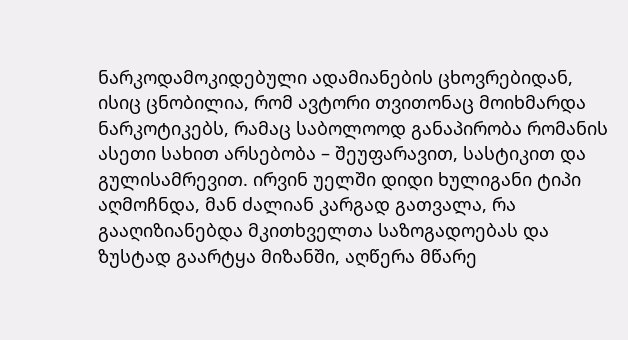ნარკოდამოკიდებული ადამიანების ცხოვრებიდან, ისიც ცნობილია, რომ ავტორი თვითონაც მოიხმარდა ნარკოტიკებს, რამაც საბოლოოდ განაპირობა რომანის ასეთი სახით არსებობა – შეუფარავით, სასტიკით და გულისამრევით. ირვინ უელში დიდი ხულიგანი ტიპი აღმოჩნდა, მან ძალიან კარგად გათვალა, რა გააღიზიანებდა მკითხველთა საზოგადოებას და ზუსტად გაარტყა მიზანში, აღწერა მწარე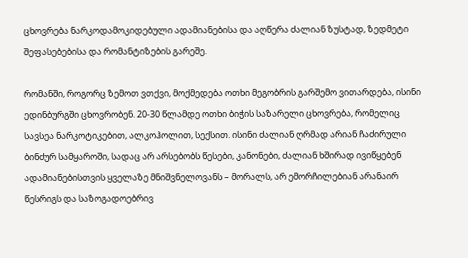ცხოვრება ნარკოდამოკიდებული ადამიანებისა და აღწერა ძალიან ზუსტად, ზედმეტი შეფასებებისა და რომანტიზების გარეშე.

რომანში, როგორც ზემოთ ვთქვი, მოქმედება ოთხი მეგობრის გარშემო ვითარდება, ისინი ედინბურგში ცხოვრობენ. 20-30 წლამდე ოთხი ბიჭის საზარელი ცხოვრება, რომელიც სავსეა ნარკოტიკებით, ალკოჰოლით, სექსით. ისინი ძალიან ღრმად არიან ჩაძირული ბინძურ სამყაროში, სადაც არ არსებობს წესები, კანონები, ძალიან ხშირად ივიწყებენ ადამიანებისთვის ყველაზე მნიშვნელოვანს – მორალს, არ ემორჩილებიან არანაირ წესრიგს და საზოგადოებრივ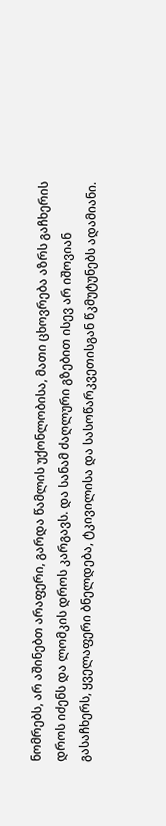ნომრებს, არ აშინებთ არაფერი, გარდა წამლის უქონლობისა, მათი ცხოვრება აზრს გაჩხერის დროს იძენს და ლომკის დროს კარგავს. და სანამ ძაღლური გზებით ისევ არ იშოვიან გასაჩხერს, ყველაფერი ბნელდება, ტკივილისა და სასოწარკვეთისგან წკმუტუნებს ადამიანი.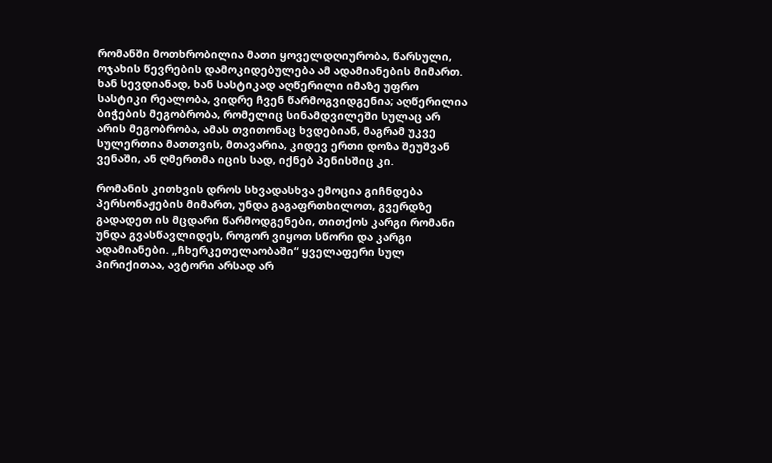რომანში მოთხრობილია მათი ყოველდღიურობა, წარსული, ოჯახის წევრების დამოკიდებულება ამ ადამიანების მიმართ. ხან სევდიანად, ხან სასტიკად აღწერილი იმაზე უფრო სასტიკი რეალობა, ვიდრე ჩვენ წარმოგვიდგენია; აღწერილია ბიჭების მეგობრობა, რომელიც სინამდვილეში სულაც არ არის მეგობრობა, ამას თვითონაც ხვდებიან, მაგრამ უკვე სულერთია მათთვის, მთავარია, კიდევ ერთი დოზა შეუშვან ვენაში, ან ღმერთმა იცის სად, იქნებ პენისშიც კი.

რომანის კითხვის დროს სხვადასხვა ემოცია გიჩნდება პერსონაჟების მიმართ, უნდა გაგაფრთხილოთ, გვერდზე გადადეთ ის მცდარი წარმოდგენები, თითქოს კარგი რომანი უნდა გვასწავლიდეს, როგორ ვიყოთ სწორი და კარგი ადამიანები. „ჩხერკეთელაობაში“ ყველაფერი სულ პირიქითაა, ავტორი არსად არ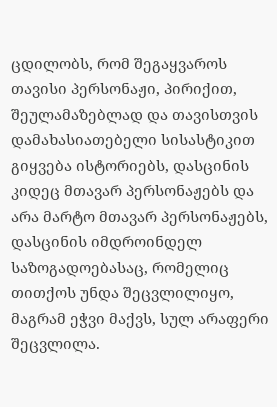ცდილობს, რომ შეგაყვაროს თავისი პერსონაჟი, პირიქით, შეულამაზებლად და თავისთვის დამახასიათებელი სისასტიკით გიყვება ისტორიებს, დასცინის კიდეც მთავარ პერსონაჟებს და არა მარტო მთავარ პერსონაჟებს, დასცინის იმდროინდელ საზოგადოებასაც, რომელიც თითქოს უნდა შეცვლილიყო, მაგრამ ეჭვი მაქვს, სულ არაფერი შეცვლილა.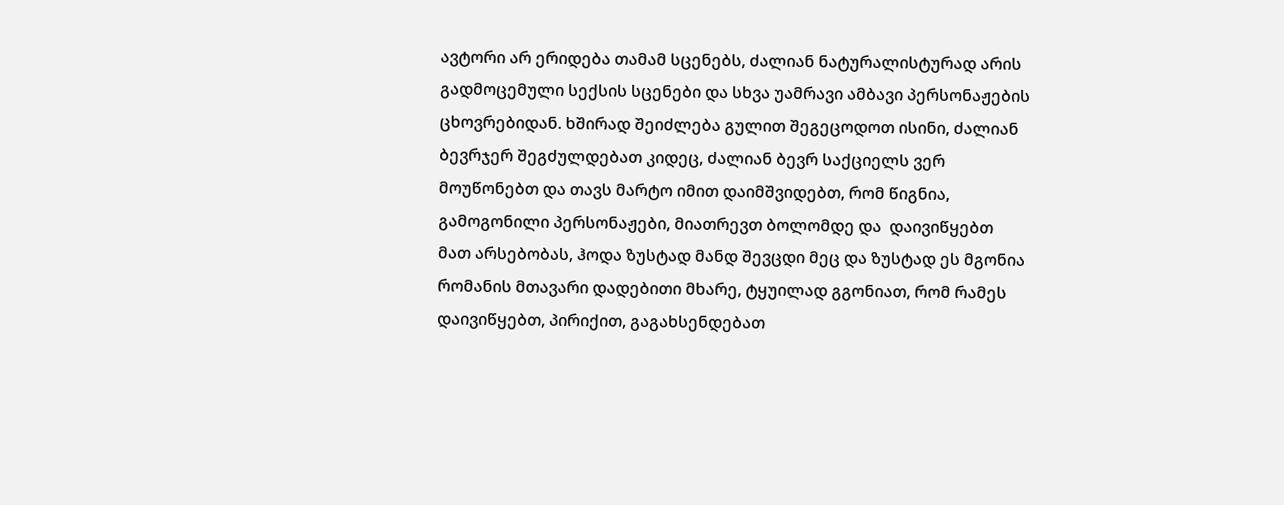ავტორი არ ერიდება თამამ სცენებს, ძალიან ნატურალისტურად არის გადმოცემული სექსის სცენები და სხვა უამრავი ამბავი პერსონაჟების ცხოვრებიდან. ხშირად შეიძლება გულით შეგეცოდოთ ისინი, ძალიან ბევრჯერ შეგძულდებათ კიდეც, ძალიან ბევრ საქციელს ვერ მოუწონებთ და თავს მარტო იმით დაიმშვიდებთ, რომ წიგნია, გამოგონილი პერსონაჟები, მიათრევთ ბოლომდე და  დაივიწყებთ მათ არსებობას, ჰოდა ზუსტად მანდ შევცდი მეც და ზუსტად ეს მგონია რომანის მთავარი დადებითი მხარე, ტყუილად გგონიათ, რომ რამეს დაივიწყებთ, პირიქით, გაგახსენდებათ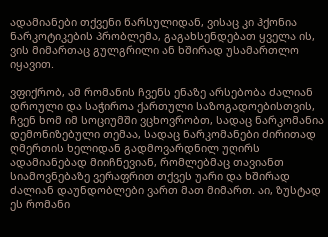ადამიანები თქვენი წარსულიდან, ვისაც კი ჰქონია ნარკოტიკების პრობლემა, გაგახსენდებათ ყველა ის, ვის მიმართაც გულგრილი ან ხშირად უსამართლო იყავით.

ვფიქრობ, ამ რომანის ჩვენს ენაზე არსებობა ძალიან დროული და საჭიროა ქართული საზოგადოებისთვის, ჩვენ ხომ იმ სოციუმში ვცხოვრობთ, სადაც ნარკომანია დემონიზებული თემაა, სადაც ნარკომანები ძირითად ღმერთის ხელიდან გადმოვარდნილ უღირს ადამიანებად მიიჩნევიან, რომლებმაც თავიანთ სიამოვნებაზე ვერაფრით თქვეს უარი და ხშირად ძალიან დაუნდობლები ვართ მათ მიმართ. აი, ზუსტად ეს რომანი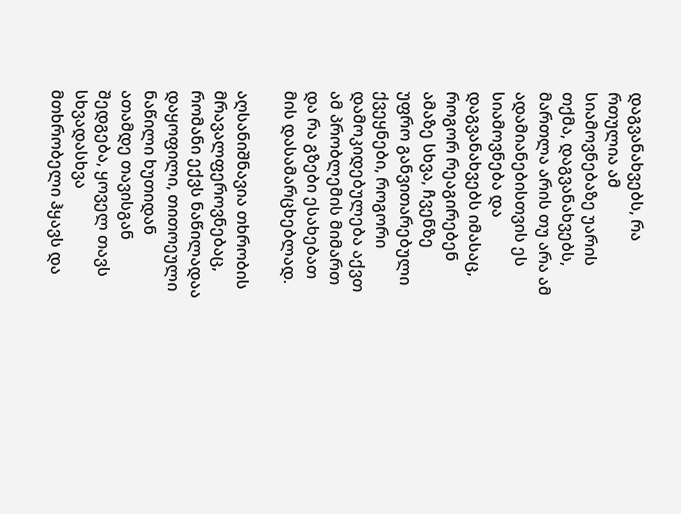დაგვანახვებს, რა რთულია ამ სიამოვნებაზე უარის თქმა, დაგვანახვებს, მართლა არის თუ არა ამ ადამიანებისთვის ეს სიამოვნება და დაგვანახვებს იმასაც, როგორ რეაგირებენ ამაზე სხვა, ჩვენზე უფრო განვითარებული ქვეყნები, როგორი დამოკიდებულება აქვთ ამ პრობლემის მიმართ და რა გზები ესახებათ მის დასამარცხებლად.

აღსანიშნავია თხრობის მრავალფეროვნებაც, რომანი ექვს ნაწილადაა დაყოფილი, თითოეული ნაწილი ხუთიდან ათამდე თავისგან შედგება, ყოველ თავს სხვადასხვა მთხრობელი ჰყავს და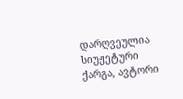დარღვეულია სიუჟეტური ქარგა, ავტორი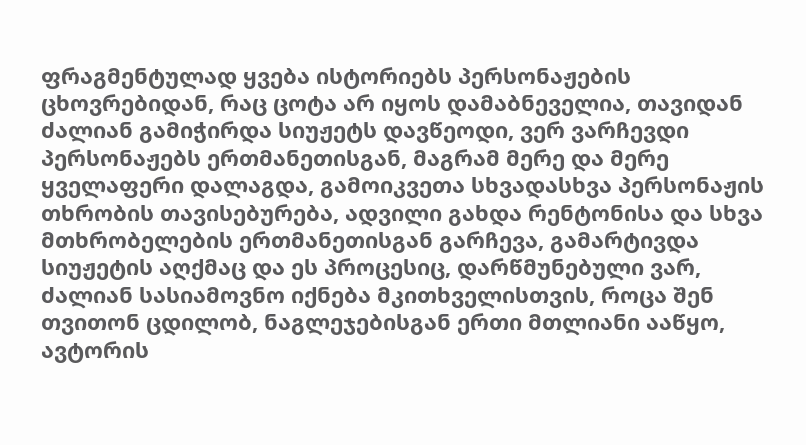ფრაგმენტულად ყვება ისტორიებს პერსონაჟების ცხოვრებიდან, რაც ცოტა არ იყოს დამაბნეველია, თავიდან ძალიან გამიჭირდა სიუჟეტს დავწეოდი, ვერ ვარჩევდი პერსონაჟებს ერთმანეთისგან, მაგრამ მერე და მერე ყველაფერი დალაგდა, გამოიკვეთა სხვადასხვა პერსონაჟის თხრობის თავისებურება, ადვილი გახდა რენტონისა და სხვა მთხრობელების ერთმანეთისგან გარჩევა, გამარტივდა სიუჟეტის აღქმაც და ეს პროცესიც, დარწმუნებული ვარ, ძალიან სასიამოვნო იქნება მკითხველისთვის, როცა შენ თვითონ ცდილობ, ნაგლეჯებისგან ერთი მთლიანი ააწყო, ავტორის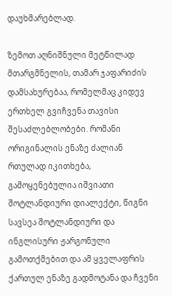დაუხმარებლად.

ზემოთ აღნიშნული მეტწილად მთარგმნელის, თამარ ჯაფარიძის დამსახურებაა, რომელმაც კიდევ ერთხელ გვიჩვენა თავისი შესაძლებლობები. რომანი  ორიგინალის ენაზე ძალიან რთულად იკითხება, გამოყენებულია იშვიათი შოტლანდიური დიალექტი, წიგნი სავსეა შოტლანდიური და ინგლისური ჟარგონული გამოთქმებით და ამ ყველაფრის ქართულ ენაზე გადმოტანა და ჩვენი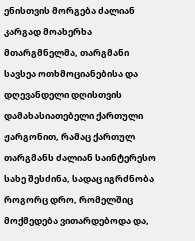ენისთვის მორგება ძალიან კარგად მოახერხა მთარგმნელმა, თარგმანი სავსეა ოთხმოციანებისა და დღევანდელი დღისთვის დამახასიათებელი ქართული ჟარგონით, რამაც ქართულ თარგმანს ძალიან საინტერესო სახე შესძინა, სადაც იგრძნობა როგორც დრო, რომელშიც მოქმედება ვითარდებოდა და,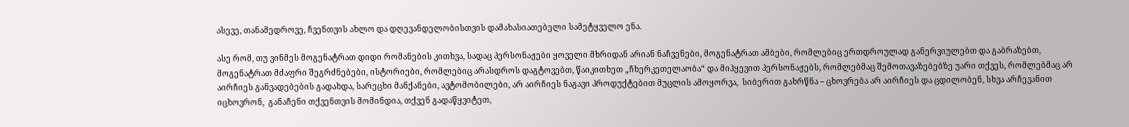ასევე, თანამედროვე, ჩვენთვის ახლო და დღევანდელობისთვის დამახასიათებელი სამეტყველო ენა.

ასე რომ, თუ ვინმეს მოგენატრათ დიდი რომანების კითხვა, სადაც პერსონაჟები ყოველი მხრიდან არიან ნაჩვენები, მოგენატრათ ამბები, რომლებიც ერთდროულად განერვიულებთ და გაბრაზებთ, მოგენატრათ მძაფრი შეგრძნებები, ისტორიები, რომლებიც არასდროს დაგტოვებთ, წაიკითხეთ „ჩხერკეთელაობა“ და მიჰყევით პერსონაჟებს, რომლებმაც შემოთავაზებებზე უარი თქვეს, რომლებმაც არ აირჩიეს განვადებების გადახდა, სარეცხი მანქანები, ავტომობილები, არ აირჩიეს ნაგავი პროდუქტებით მუცლის ამოყორვა,  სიბერით გახრწნა – ცხოვრება არ აირჩიეს და ცდილობენ, სხვა არჩევანით იცხოვრონ,  განაჩენი თქვენთვის მომინდია, თქვენ გადაწყვიტეთ,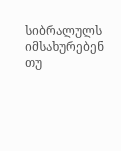სიბრალულს იმსახურებენ თუ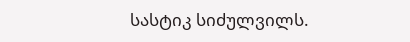სასტიკ სიძულვილს.